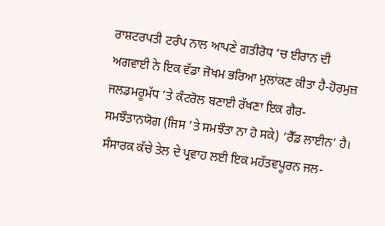ਰਾਸ਼ਟਰਪਤੀ ਟਰੰਪ ਨਾਲ ਆਪਣੇ ਗਤੀਰੋਧ ’ਚ ਈਰਾਨ ਦੀ ਅਗਵਾਈ ਨੇ ਇਕ ਵੱਡਾ ਜੋਖਮ ਭਰਿਆ ਮੁਲਾਂਕਣ ਕੀਤਾ ਹੈ-ਹੋਰਮੁਜ਼ ਜਲਡਮਰੂਮੱਧ ’ਤੇ ਕੰਟਰੋਲ ਬਣਾਈ ਰੱਖਣਾ ਇਕ ਗੈਰ-ਸਮਝੌਤਾਨਯੋਗ (ਜਿਸ ’ਤੇ ਸਮਝੌਤਾ ਨਾ ਹੋ ਸਕੇ) ‘ਰੈੱਡ ਲਾਈਨ’ ਹੈ। ਸੰਸਾਰਕ ਕੱਚੇ ਤੇਲ ਦੇ ਪ੍ਰਵਾਹ ਲਈ ਇਕ ਮਹੱਤਵਪੂਰਨ ਜਲ-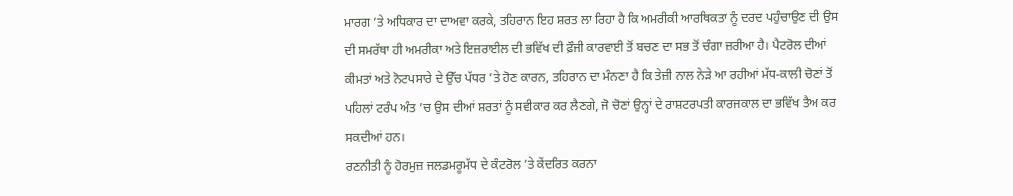ਮਾਰਗ ’ਤੇ ਅਧਿਕਾਰ ਦਾ ਦਾਅਵਾ ਕਰਕੇ, ਤਹਿਰਾਨ ਇਹ ਸ਼ਰਤ ਲਾ ਰਿਹਾ ਹੈ ਕਿ ਅਮਰੀਕੀ ਆਰਥਿਕਤਾ ਨੂੰ ਦਰਦ ਪਹੁੰਚਾਉਣ ਦੀ ਉਸ ਦੀ ਸਮਰੱਥਾ ਹੀ ਅਮਰੀਕਾ ਅਤੇ ਇਜ਼ਰਾਈਲ ਦੀ ਭਵਿੱਖ ਦੀ ਫ਼ੌਜੀ ਕਾਰਵਾਈ ਤੋਂ ਬਚਣ ਦਾ ਸਭ ਤੋਂ ਚੰਗਾ ਜ਼ਰੀਆ ਹੈ। ਪੈਟਰੋਲ ਦੀਆਂ ਕੀਮਤਾਂ ਅਤੇ ਨੋਟਪਸਾਰੇ ਦੇ ਉੱਚ ਪੱਧਰ ’ਤੇ ਹੋਣ ਕਾਰਨ, ਤਹਿਰਾਨ ਦਾ ਮੰਨਣਾ ਹੈ ਕਿ ਤੇਜ਼ੀ ਨਾਲ ਨੇੜੇ ਆ ਰਹੀਆਂ ਮੱਧ-ਕਾਲੀ ਚੋਣਾਂ ਤੋਂ ਪਹਿਲਾਂ ਟਰੰਪ ਅੰਤ ’ਚ ਉਸ ਦੀਆਂ ਸ਼ਰਤਾਂ ਨੂੰ ਸਵੀਕਾਰ ਕਰ ਲੈਣਗੇ, ਜੋ ਚੋਣਾਂ ਉਨ੍ਹਾਂ ਦੇ ਰਾਸ਼ਟਰਪਤੀ ਕਾਰਜਕਾਲ ਦਾ ਭਵਿੱਖ ਤੈਅ ਕਰ ਸਕਦੀਆਂ ਹਨ।
ਰਣਨੀਤੀ ਨੂੰ ਹੋਰਮੁਜ਼ ਜਲਡਮਰੂਮੱਧ ਦੇ ਕੰਟਰੋਲ ’ਤੇ ਕੇਂਦਰਿਤ ਕਰਨਾ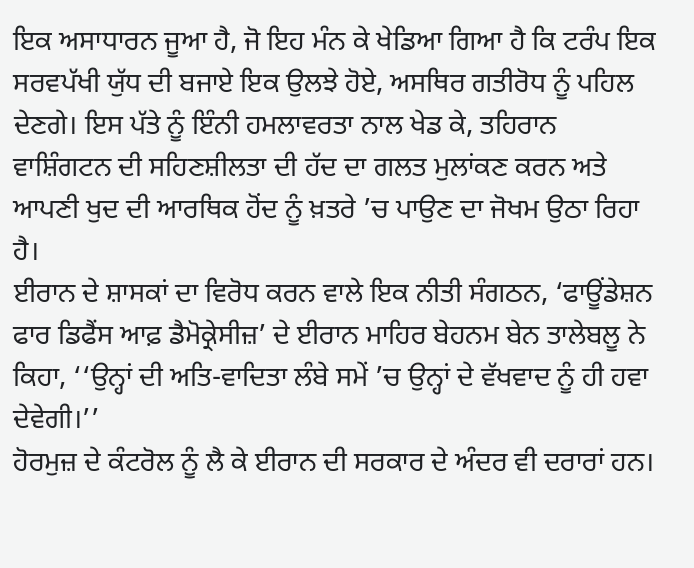ਇਕ ਅਸਾਧਾਰਨ ਜੂਆ ਹੈ, ਜੋ ਇਹ ਮੰਨ ਕੇ ਖੇਡਿਆ ਗਿਆ ਹੈ ਕਿ ਟਰੰਪ ਇਕ ਸਰਵਪੱਖੀ ਯੁੱਧ ਦੀ ਬਜਾਏ ਇਕ ਉਲਝੇ ਹੋਏ, ਅਸਥਿਰ ਗਤੀਰੋਧ ਨੂੰ ਪਹਿਲ ਦੇਣਗੇ। ਇਸ ਪੱਤੇ ਨੂੰ ਇੰਨੀ ਹਮਲਾਵਰਤਾ ਨਾਲ ਖੇਡ ਕੇ, ਤਹਿਰਾਨ ਵਾਸ਼ਿੰਗਟਨ ਦੀ ਸਹਿਣਸ਼ੀਲਤਾ ਦੀ ਹੱਦ ਦਾ ਗਲਤ ਮੁਲਾਂਕਣ ਕਰਨ ਅਤੇ ਆਪਣੀ ਖੁਦ ਦੀ ਆਰਥਿਕ ਹੋਂਦ ਨੂੰ ਖ਼ਤਰੇ ’ਚ ਪਾਉਣ ਦਾ ਜੋਖਮ ਉਠਾ ਰਿਹਾ ਹੈ।
ਈਰਾਨ ਦੇ ਸ਼ਾਸਕਾਂ ਦਾ ਵਿਰੋਧ ਕਰਨ ਵਾਲੇ ਇਕ ਨੀਤੀ ਸੰਗਠਨ, ‘ਫਾਊਂਡੇਸ਼ਨ ਫਾਰ ਡਿਫੈਂਸ ਆਫ਼ ਡੈਮੋਕ੍ਰੇਸੀਜ਼’ ਦੇ ਈਰਾਨ ਮਾਹਿਰ ਬੇਹਨਮ ਬੇਨ ਤਾਲੇਬਲੂ ਨੇ ਕਿਹਾ, ‘‘ਉਨ੍ਹਾਂ ਦੀ ਅਤਿ-ਵਾਦਿਤਾ ਲੰਬੇ ਸਮੇਂ ’ਚ ਉਨ੍ਹਾਂ ਦੇ ਵੱਖਵਾਦ ਨੂੰ ਹੀ ਹਵਾ ਦੇਵੇਗੀ।’’
ਹੋਰਮੁਜ਼ ਦੇ ਕੰਟਰੋਲ ਨੂੰ ਲੈ ਕੇ ਈਰਾਨ ਦੀ ਸਰਕਾਰ ਦੇ ਅੰਦਰ ਵੀ ਦਰਾਰਾਂ ਹਨ।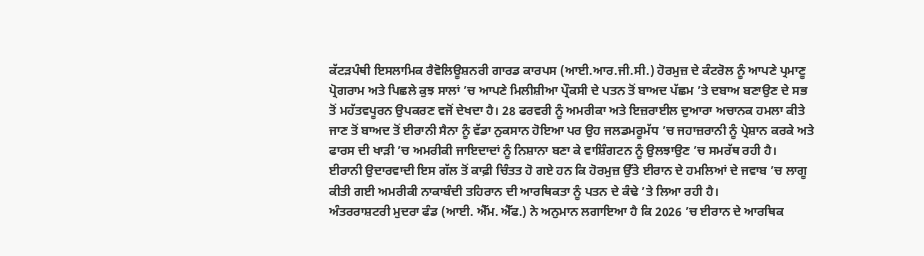ਕੱਟੜਪੰਥੀ ਇਸਲਾਮਿਕ ਰੈਵੋਲਿਊਸ਼ਨਰੀ ਗਾਰਡ ਕਾਰਪਸ (ਆਈ.ਆਰ.ਜੀ.ਸੀ.) ਹੋਰਮੁਜ਼ ਦੇ ਕੰਟਰੋਲ ਨੂੰ ਆਪਣੇ ਪ੍ਰਮਾਣੂ ਪ੍ਰੋਗਰਾਮ ਅਤੇ ਪਿਛਲੇ ਕੁਝ ਸਾਲਾਂ ’ਚ ਆਪਣੇ ਮਿਲੀਸ਼ੀਆ ਪ੍ਰੌਕਸੀ ਦੇ ਪਤਨ ਤੋਂ ਬਾਅਦ ਪੱਛਮ ’ਤੇ ਦਬਾਅ ਬਣਾਉਣ ਦੇ ਸਭ ਤੋਂ ਮਹੱਤਵਪੂਰਨ ਉਪਕਰਣ ਵਜੋਂ ਦੇਖਦਾ ਹੈ। 28 ਫਰਵਰੀ ਨੂੰ ਅਮਰੀਕਾ ਅਤੇ ਇਜ਼ਰਾਈਲ ਦੁਆਰਾ ਅਚਾਨਕ ਹਮਲਾ ਕੀਤੇ ਜਾਣ ਤੋਂ ਬਾਅਦ ਤੋਂ ਈਰਾਨੀ ਸੈਨਾ ਨੂੰ ਵੱਡਾ ਨੁਕਸਾਨ ਹੋਇਆ ਪਰ ਉਹ ਜਲਡਮਰੂਮੱਧ ’ਚ ਜਹਾਜ਼ਰਾਨੀ ਨੂੰ ਪ੍ਰੇਸ਼ਾਨ ਕਰਕੇ ਅਤੇ ਫਾਰਸ ਦੀ ਖਾੜੀ ’ਚ ਅਮਰੀਕੀ ਜਾਇਦਾਦਾਂ ਨੂੰ ਨਿਸ਼ਾਨਾ ਬਣਾ ਕੇ ਵਾਸ਼ਿੰਗਟਨ ਨੂੰ ਉਲਝਾਉਣ ’ਚ ਸਮਰੱਥ ਰਹੀ ਹੈ।
ਈਰਾਨੀ ਉਦਾਰਵਾਦੀ ਇਸ ਗੱਲ ਤੋਂ ਕਾਫ਼ੀ ਚਿੰਤਤ ਹੋ ਗਏ ਹਨ ਕਿ ਹੋਰਮੁਜ਼ ਉੱਤੇ ਈਰਾਨ ਦੇ ਹਮਲਿਆਂ ਦੇ ਜਵਾਬ ’ਚ ਲਾਗੂ ਕੀਤੀ ਗਈ ਅਮਰੀਕੀ ਨਾਕਾਬੰਦੀ ਤਹਿਰਾਨ ਦੀ ਆਰਥਿਕਤਾ ਨੂੰ ਪਤਨ ਦੇ ਕੰਢੇ ’ਤੇ ਲਿਆ ਰਹੀ ਹੈ।
ਅੰਤਰਰਾਸ਼ਟਰੀ ਮੁਦਰਾ ਫੰਡ (ਆਈ. ਐੱਮ. ਐੱਫ.) ਨੇ ਅਨੁਮਾਨ ਲਗਾਇਆ ਹੈ ਕਿ 2026 ’ਚ ਈਰਾਨ ਦੇ ਆਰਥਿਕ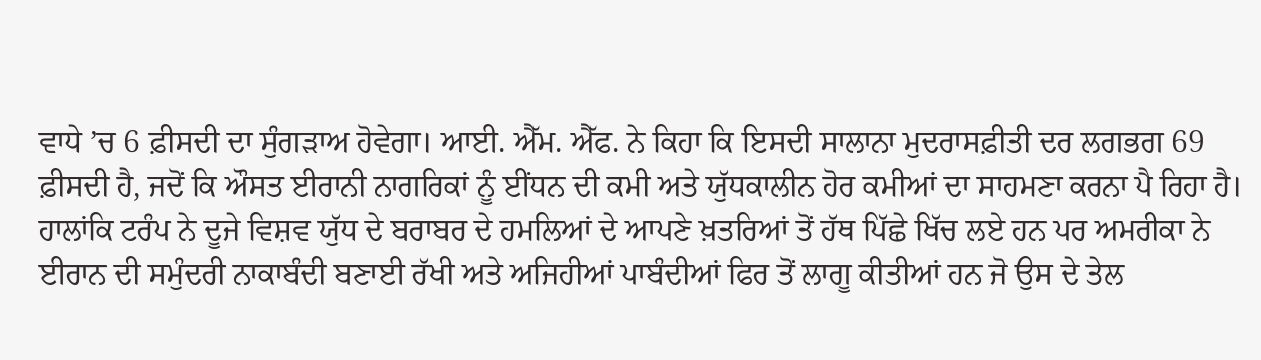ਵਾਧੇ ’ਚ 6 ਫ਼ੀਸਦੀ ਦਾ ਸੁੰਗੜਾਅ ਹੋਵੇਗਾ। ਆਈ. ਐੱਮ. ਐੱਫ. ਨੇ ਕਿਹਾ ਕਿ ਇਸਦੀ ਸਾਲਾਨਾ ਮੁਦਰਾਸਫ਼ੀਤੀ ਦਰ ਲਗਭਗ 69 ਫ਼ੀਸਦੀ ਹੈ, ਜਦੋਂ ਕਿ ਔਸਤ ਈਰਾਨੀ ਨਾਗਰਿਕਾਂ ਨੂੰ ਈਂਧਨ ਦੀ ਕਮੀ ਅਤੇ ਯੁੱਧਕਾਲੀਨ ਹੋਰ ਕਮੀਆਂ ਦਾ ਸਾਹਮਣਾ ਕਰਨਾ ਪੈ ਰਿਹਾ ਹੈ।
ਹਾਲਾਂਕਿ ਟਰੰਪ ਨੇ ਦੂਜੇ ਵਿਸ਼ਵ ਯੁੱਧ ਦੇ ਬਰਾਬਰ ਦੇ ਹਮਲਿਆਂ ਦੇ ਆਪਣੇ ਖ਼ਤਰਿਆਂ ਤੋਂ ਹੱਥ ਪਿੱਛੇ ਖਿੱਚ ਲਏ ਹਨ ਪਰ ਅਮਰੀਕਾ ਨੇ ਈਰਾਨ ਦੀ ਸਮੁੰਦਰੀ ਨਾਕਾਬੰਦੀ ਬਣਾਈ ਰੱਖੀ ਅਤੇ ਅਜਿਹੀਆਂ ਪਾਬੰਦੀਆਂ ਫਿਰ ਤੋਂ ਲਾਗੂ ਕੀਤੀਆਂ ਹਨ ਜੋ ਉਸ ਦੇ ਤੇਲ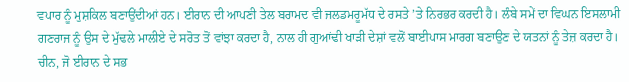ਵਪਾਰ ਨੂੰ ਮੁਸ਼ਕਿਲ ਬਣਾਉਂਦੀਆਂ ਹਨ। ਈਰਾਨ ਦੀ ਆਪਣੀ ਤੇਲ ਬਰਾਮਦ ਵੀ ਜਲਡਮਰੂਮੱਧ ਦੇ ਰਸਤੇ ’ਤੇ ਨਿਰਭਰ ਕਰਦੀ ਹੈ। ਲੰਬੇ ਸਮੇਂ ਦਾ ਵਿਘਨ ਇਸਲਾਮੀ ਗਣਰਾਜ ਨੂੰ ਉਸ ਦੇ ਮੁੱਢਲੇ ਮਾਲੀਏ ਦੇ ਸਰੋਤ ਤੋਂ ਵਾਂਝਾ ਕਰਦਾ ਹੈ, ਨਾਲ ਹੀ ਗੁਆਂਢੀ ਖਾੜੀ ਦੇਸ਼ਾਂ ਵਲੋਂ ਬਾਈਪਾਸ ਮਾਰਗ ਬਣਾਉਣ ਦੇ ਯਤਨਾਂ ਨੂੰ ਤੇਜ਼ ਕਰਦਾ ਹੈ।
ਚੀਨ, ਜੋ ਈਰਾਨ ਦੇ ਸਭ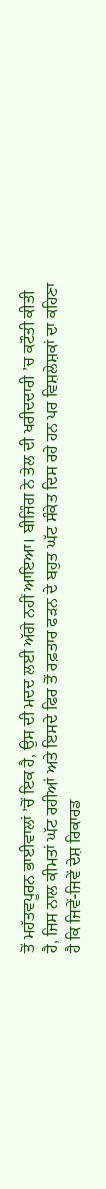ਤੋਂ ਮਹੱਤਵਪੂਰਨ ਭਾਈਵਾਲਾਂ ’ਚੋਂ ਇਕ ਹੈ, ਉਸ ਦੀ ਮਦਦ ਲਈ ਅੱਗੇ ਨਹੀਂ ਆਇਆ। ਬੀਜਿੰਗ ਨੇ ਤੇਲ ਦੀ ਖਰੀਦਦਾਰੀ ’ਚ ਕਟੌਤੀ ਕੀਤੀ ਹੈ, ਜਿਸ ਨਾਲ ਕੀਮਤਾਂ ਘੱਟ ਰਹੀਆਂ ਅਤੇ ਇਸਦੇ ਫਿਰ ਤੋਂ ਰਫ਼ਤਾਰ ਫੜਨ ਦੇ ਬਹੁਤ ਘੱਟ ਸੰਕੇਤ ਦਿਸ ਰਹੇ ਹਨ ਪਰ ਵਿਸ਼ਲੇਸ਼ਕਾਂ ਦਾ ਕਹਿਣਾ ਹੈ ਕਿ ਜਿਵੇਂ-ਜਿਵੇਂ ਦੇਸ਼ ਰਿਕਾਰਡ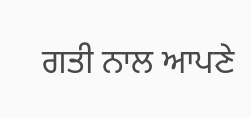ਗਤੀ ਨਾਲ ਆਪਣੇ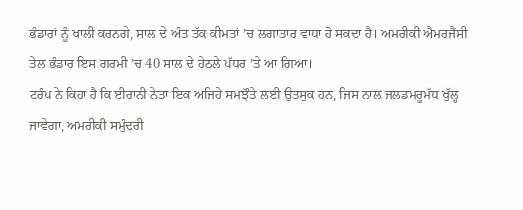ਭੰਡਾਰਾਂ ਨੂੰ ਖਾਲੀ ਕਰਨਗੇ, ਸਾਲ ਦੇ ਅੰਤ ਤੱਕ ਕੀਮਤਾਂ ’ਚ ਲਗਾਤਾਰ ਵਾਧਾ ਹੋ ਸਕਦਾ ਹੈ। ਅਮਰੀਕੀ ਐਮਰਜੈਂਸੀ ਤੇਲ ਭੰਡਾਰ ਇਸ ਗਰਮੀ ’ਚ 40 ਸਾਲ ਦੇ ਹੇਠਲੇ ਪੱਧਰ ’ਤੇ ਆ ਗਿਆ।
ਟਰੰਪ ਨੇ ਕਿਹਾ ਹੈ ਕਿ ਈਰਾਨੀ ਨੇਤਾ ਇਕ ਅਜਿਹੇ ਸਮਝੌਤੇ ਲਈ ਉਤਸੁਕ ਹਨ, ਜਿਸ ਨਾਲ ਜਲਡਮਰੂਮੱਧ ਖੁੱਲ੍ਹ ਜਾਵੇਗਾ, ਅਮਰੀਕੀ ਸਮੁੰਦਰੀ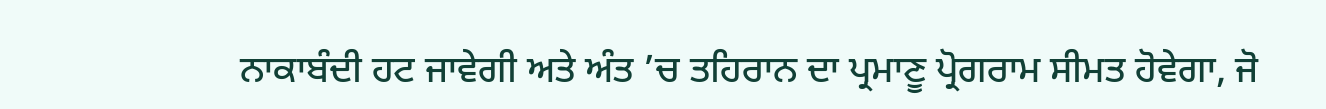ਨਾਕਾਬੰਦੀ ਹਟ ਜਾਵੇਗੀ ਅਤੇ ਅੰਤ ’ਚ ਤਹਿਰਾਨ ਦਾ ਪ੍ਰਮਾਣੂ ਪ੍ਰੋਗਰਾਮ ਸੀਮਤ ਹੋਵੇਗਾ, ਜੋ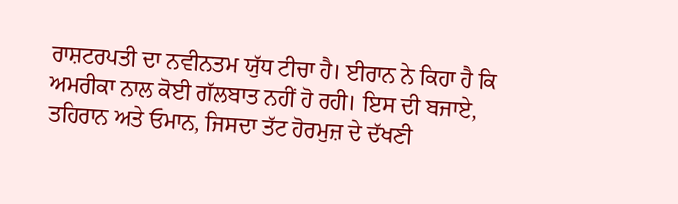ਰਾਸ਼ਟਰਪਤੀ ਦਾ ਨਵੀਨਤਮ ਯੁੱਧ ਟੀਚਾ ਹੈ। ਈਰਾਨ ਨੇ ਕਿਹਾ ਹੈ ਕਿ ਅਮਰੀਕਾ ਨਾਲ ਕੋਈ ਗੱਲਬਾਤ ਨਹੀਂ ਹੋ ਰਹੀ। ਇਸ ਦੀ ਬਜਾਏ, ਤਹਿਰਾਨ ਅਤੇ ਓਮਾਨ, ਜਿਸਦਾ ਤੱਟ ਹੋਰਮੁਜ਼ ਦੇ ਦੱਖਣੀ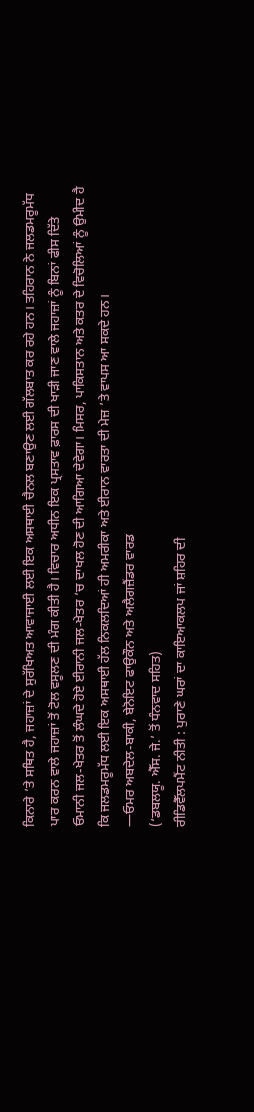ਕਿਨਾਰੇ ’ਤੇ ਸਥਿਤ ਹੈ, ਜਹਾਜ਼ਾਂ ਦੇ ਸੁਰੱਖਿਅਤ ਆਵਾਜਾਈ ਲਈ ਇਕ ਅਸਥਾਈ ਚੈਨਲ ਬਣਾਉਣ ਲਈ ਗੱਲਬਾਤ ਕਰ ਰਹੇ ਹਨ। ਤਹਿਰਾਨ ਨੇ ਜਲਡਮਰੂਮੱਧ ਪਾਰ ਕਰਨ ਵਾਲੇ ਜਹਾਜ਼ਾਂ ਤੋਂ ਟੋਲ ਵਸੂਲਣ ਦੀ ਮੰਗ ਕੀਤੀ ਹੈ। ਵਿਚਾਰ ਅਧੀਨ ਇਕ ਪ੍ਰਸਤਾਵ ਫ਼ਾਰਸ ਦੀ ਖਾੜੀ ਜਾਣ ਵਾਲੇ ਜਹਾਜ਼ਾਂ ਨੂੰ ਬਿਨਾਂ ਫੀਸ ਦਿੱਤੇ ਓਮਾਨੀ ਜਲ-ਖੇਤਰ ਤੋਂ ਲੰਘਦੇ ਹੋਏ ਈਰਾਨੀ ਜਲ-ਖੇਤਰ ’ਚ ਦਾਖਲ ਹੋਣ ਦੀ ਆਗਿਆ ਦੇਵੇਗਾ। ਮਿਸਰ, ਪਾਕਿਸਤਾਨ ਅਤੇ ਕਤਰ ਦੇ ਵਿਚੋਲਿਆਂ ਨੂੰ ਉਮੀਦ ਹੈ ਕਿ ਜਲਡਮਰੂਮੱਧ ਲਈ ਇਕ ਅਸਥਾਈ ਹੱਲ ਨਿਕਲਦਿਆਂ ਹੀ ਅਮਰੀਕਾ ਅਤੇ ਈਰਾਨ ਵਾਰਤਾ ਦੀ ਮੇਜ਼ ’ਤੇ ਵਾਪਸ ਆ ਸਕਦੇ ਹਨ।
—ਓਮਰ ਅਬਦੇਲ-ਬਾਕੀ, ਬੇਨੋਇਟ ਫਾਉਕੌਨ ਅਤੇ ਅਲੈਗਜ਼ੈਂਡਰ ਵਾਰਡ
(‘ਡਬਲਯੂ. ਐੱਸ. ਜੇ.’ ਤੋਂ ਧੰਨਵਾਦ ਸਹਿਤ)
ਰੀਡਿਵੈੱਲਪਮੈਂਟ ਨੀਤੀ : ਪੁਰਾਣੇ ਘਰਾਂ ਦਾ ਕਾਇਆਕਲਪ ਜਾਂ ਸ਼ਹਿਰ ਦੀ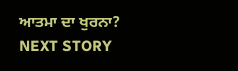ਆਤਮਾ ਦਾ ਖੁਰਨਾ?
NEXT STORY